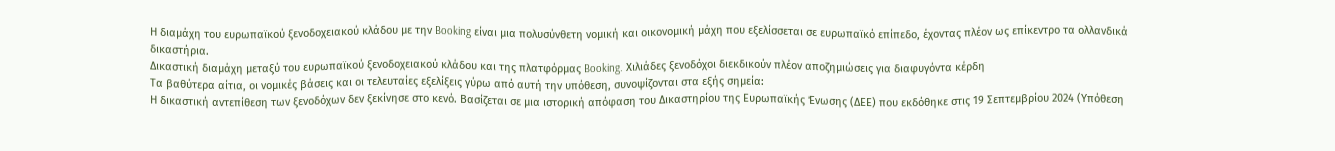Η διαμάχη του ευρωπαϊκού ξενοδοχειακού κλάδου με την Booking είναι μια πολυσύνθετη νομική και οικονομική μάχη που εξελίσσεται σε ευρωπαϊκό επίπεδο, έχοντας πλέον ως επίκεντρο τα ολλανδικά δικαστήρια.
Δικαστική διαμάχη μεταξύ του ευρωπαϊκού ξενοδοχειακού κλάδου και της πλατφόρμας Booking. Χιλιάδες ξενοδόχοι διεκδικούν πλέον αποζημιώσεις για διαφυγόντα κέρδη
Τα βαθύτερα αίτια, οι νομικές βάσεις και οι τελευταίες εξελίξεις γύρω από αυτή την υπόθεση, συνοψίζονται στα εξής σημεία:
Η δικαστική αντεπίθεση των ξενοδόχων δεν ξεκίνησε στο κενό. Βασίζεται σε μια ιστορική απόφαση του Δικαστηρίου της Ευρωπαϊκής Ένωσης (ΔΕΕ) που εκδόθηκε στις 19 Σεπτεμβρίου 2024 (Υπόθεση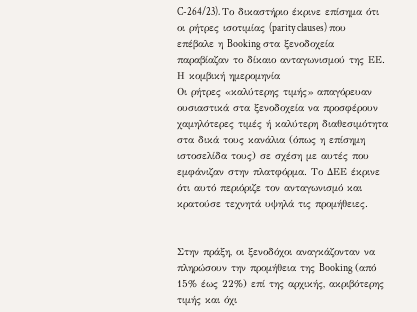C-264/23). Το δικαστήριο έκρινε επίσημα ότι οι ρήτρες ισοτιμίας (parity clauses) που επέβαλε η Booking στα ξενοδοχεία παραβίαζαν το δίκαιο ανταγωνισμού της ΕΕ.
Η κομβική ημερομηνία
Οι ρήτρες «καλύτερης τιμής» απαγόρευαν ουσιαστικά στα ξενοδοχεία να προσφέρουν χαμηλότερες τιμές ή καλύτερη διαθεσιμότητα στα δικά τους κανάλια (όπως η επίσημη ιστοσελίδα τους) σε σχέση με αυτές που εμφάνιζαν στην πλατφόρμα. Το ΔΕΕ έκρινε ότι αυτό περιόριζε τον ανταγωνισμό και κρατούσε τεχνητά υψηλά τις προμήθειες.


Στην πράξη, οι ξενοδόχοι αναγκάζονταν να πληρώσουν την προμήθεια της Booking (από 15% έως 22%) επί της αρχικής, ακριβότερης τιμής και όχι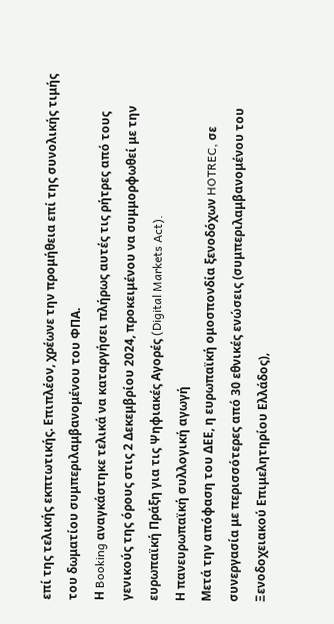επί της τελικής εκπτωτικής. Επιπλέον, χρέωνε την προμήθεια επί της συνολικής τιμής του δωματίου συμπεριλαμβανομένου του ΦΠΑ.
Η Booking αναγκάστηκε τελικά να καταργήσει πλήρως αυτές τις ρήτρες από τους γενικούς της όρους στις 2 Δεκεμβρίου 2024, προκειμένου να συμμορφωθεί με την ευρωπαϊκή Πράξη για τις Ψηφιακές Αγορές (Digital Markets Act).
Η πανευρωπαϊκή συλλογική αγωγή
Μετά την απόφαση του ΔΕΕ, η ευρωπαϊκή ομοσπονδία ξενοδόχων HOTREC, σε συνεργασία με περισσότερες από 30 εθνικές ενώσεις (συμπεριλαμβανομένου του Ξενοδοχειακού Επιμελητηρίου Ελλάδος),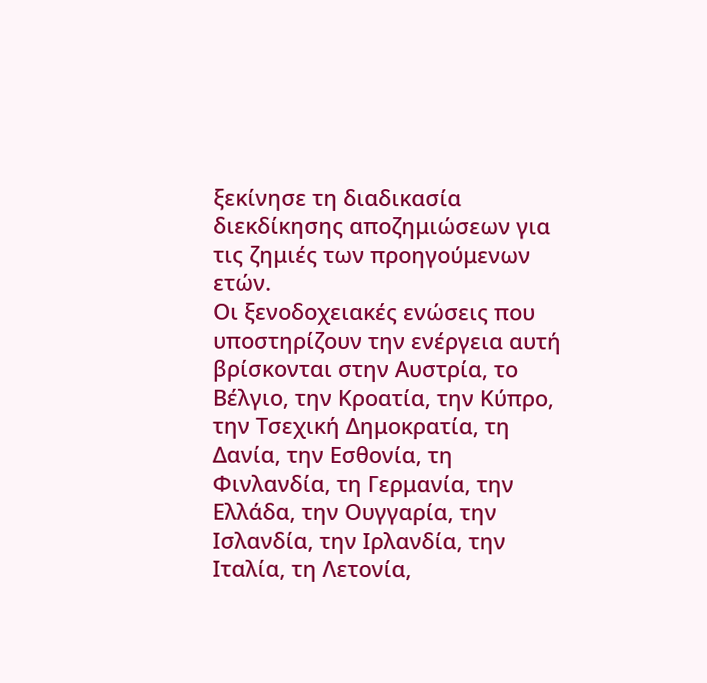ξεκίνησε τη διαδικασία διεκδίκησης αποζημιώσεων για τις ζημιές των προηγούμενων ετών.
Οι ξενοδοχειακές ενώσεις που υποστηρίζουν την ενέργεια αυτή βρίσκονται στην Αυστρία, το Βέλγιο, την Κροατία, την Κύπρο, την Τσεχική Δημοκρατία, τη Δανία, την Εσθονία, τη Φινλανδία, τη Γερμανία, την Ελλάδα, την Ουγγαρία, την Ισλανδία, την Ιρλανδία, την Ιταλία, τη Λετονία,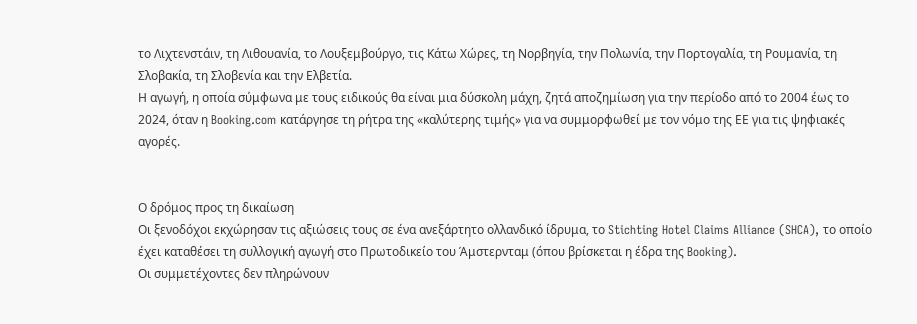το Λιχτενστάιν, τη Λιθουανία, το Λουξεμβούργο, τις Κάτω Χώρες, τη Νορβηγία, την Πολωνία, την Πορτογαλία, τη Ρουμανία, τη Σλοβακία, τη Σλοβενία και την Ελβετία.
Η αγωγή, η οποία σύμφωνα με τους ειδικούς θα είναι μια δύσκολη μάχη, ζητά αποζημίωση για την περίοδο από το 2004 έως το 2024, όταν η Booking.com κατάργησε τη ρήτρα της «καλύτερης τιμής» για να συμμορφωθεί με τον νόμο της ΕΕ για τις ψηφιακές αγορές.


Ο δρόμος προς τη δικαίωση
Οι ξενοδόχοι εκχώρησαν τις αξιώσεις τους σε ένα ανεξάρτητο ολλανδικό ίδρυμα, το Stichting Hotel Claims Alliance (SHCA), το οποίο έχει καταθέσει τη συλλογική αγωγή στο Πρωτοδικείο του Άμστερνταμ (όπου βρίσκεται η έδρα της Booking).
Οι συμμετέχοντες δεν πληρώνουν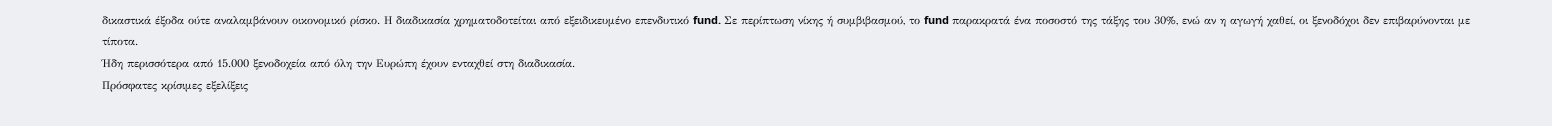δικαστικά έξοδα ούτε αναλαμβάνουν οικονομικό ρίσκο. Η διαδικασία χρηματοδοτείται από εξειδικευμένο επενδυτικό fund. Σε περίπτωση νίκης ή συμβιβασμού, το fund παρακρατά ένα ποσοστό της τάξης του 30%, ενώ αν η αγωγή χαθεί, οι ξενοδόχοι δεν επιβαρύνονται με τίποτα.
Ήδη περισσότερα από 15.000 ξενοδοχεία από όλη την Ευρώπη έχουν ενταχθεί στη διαδικασία.
Πρόσφατες κρίσιμες εξελίξεις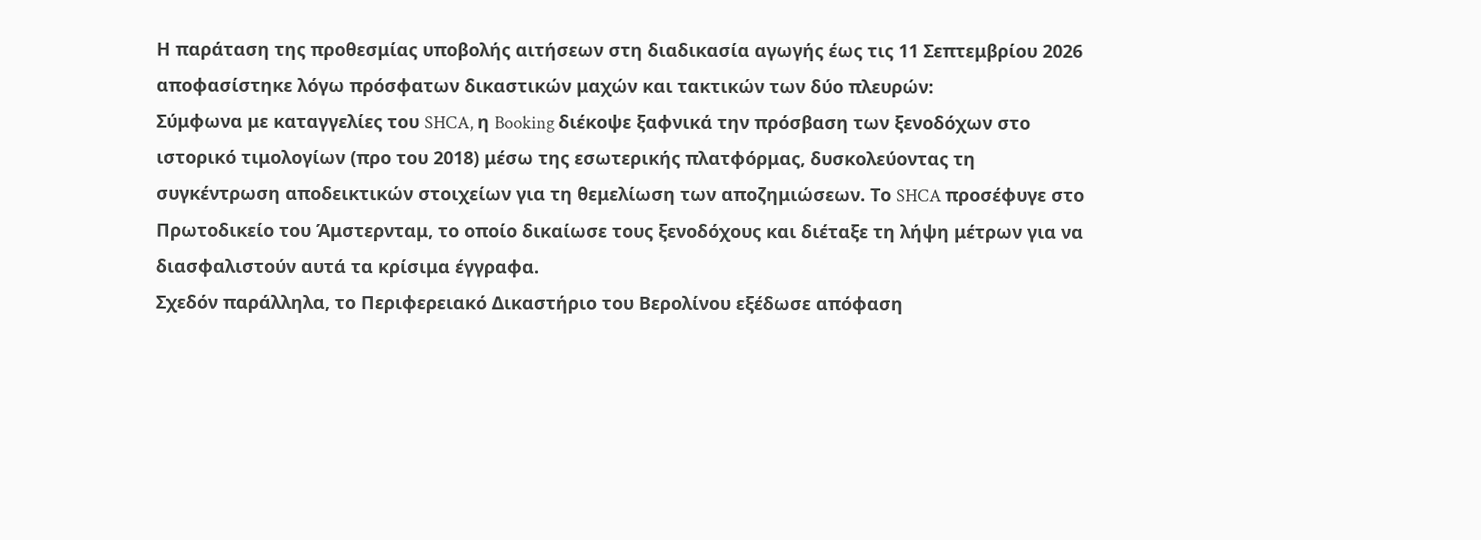Η παράταση της προθεσμίας υποβολής αιτήσεων στη διαδικασία αγωγής έως τις 11 Σεπτεμβρίου 2026 αποφασίστηκε λόγω πρόσφατων δικαστικών μαχών και τακτικών των δύο πλευρών:
Σύμφωνα με καταγγελίες του SHCA, η Booking διέκοψε ξαφνικά την πρόσβαση των ξενοδόχων στο ιστορικό τιμολογίων (προ του 2018) μέσω της εσωτερικής πλατφόρμας, δυσκολεύοντας τη συγκέντρωση αποδεικτικών στοιχείων για τη θεμελίωση των αποζημιώσεων. Το SHCA προσέφυγε στο Πρωτοδικείο του Άμστερνταμ, το οποίο δικαίωσε τους ξενοδόχους και διέταξε τη λήψη μέτρων για να διασφαλιστούν αυτά τα κρίσιμα έγγραφα.
Σχεδόν παράλληλα, το Περιφερειακό Δικαστήριο του Βερολίνου εξέδωσε απόφαση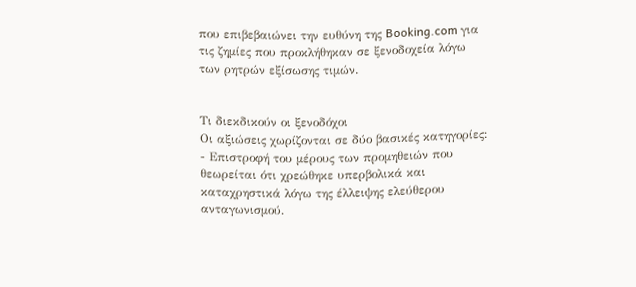που επιβεβαιώνει την ευθύνη της Booking.com για τις ζημίες που προκλήθηκαν σε ξενοδοχεία λόγω των ρητρών εξίσωσης τιμών.


Τι διεκδικούν οι ξενοδόχοι
Οι αξιώσεις χωρίζονται σε δύο βασικές κατηγορίες:
- Επιστροφή του μέρους των προμηθειών που θεωρείται ότι χρεώθηκε υπερβολικά και καταχρηστικά λόγω της έλλειψης ελεύθερου ανταγωνισμού.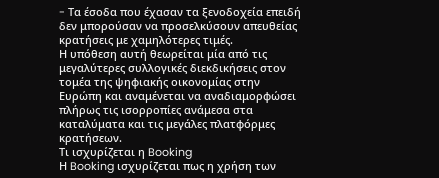- Tα έσοδα που έχασαν τα ξενοδοχεία επειδή δεν μπορούσαν να προσελκύσουν απευθείας κρατήσεις με χαμηλότερες τιμές.
Η υπόθεση αυτή θεωρείται μία από τις μεγαλύτερες συλλογικές διεκδικήσεις στον τομέα της ψηφιακής οικονομίας στην Ευρώπη και αναμένεται να αναδιαμορφώσει πλήρως τις ισορροπίες ανάμεσα στα καταλύματα και τις μεγάλες πλατφόρμες κρατήσεων.
Τι ισχυρίζεται η Booking
Η Booking ισχυρίζεται πως η χρήση των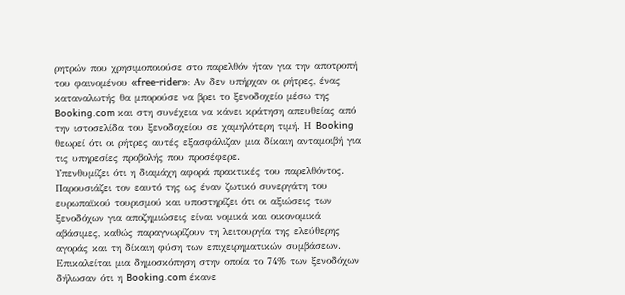ρητρών που χρησιμοποιούσε στο παρελθόν ήταν για την αποτροπή του φαινομένου «free-rider»: Αν δεν υπήρχαν οι ρήτρες, ένας καταναλωτής θα μπορούσε να βρει το ξενοδοχείο μέσω της Booking.com και στη συνέχεια να κάνει κράτηση απευθείας από την ιστοσελίδα του ξενοδοχείου σε χαμηλότερη τιμή. Η Booking θεωρεί ότι οι ρήτρες αυτές εξασφάλιζαν μια δίκαιη ανταμοιβή για τις υπηρεσίες προβολής που προσέφερε.
Υπενθυμίζει ότι η διαμάχη αφορά πρακτικές του παρελθόντος. Παρουσιάζει τον εαυτό της ως έναν ζωτικό συνεργάτη του ευρωπαϊκού τουρισμού και υποστηρίζει ότι οι αξιώσεις των ξενοδόχων για αποζημιώσεις είναι νομικά και οικονομικά αβάσιμες, καθώς παραγνωρίζουν τη λειτουργία της ελεύθερης αγοράς και τη δίκαιη φύση των επιχειρηματικών συμβάσεων.
Επικαλείται μια δημοσκόπηση στην οποία το 74% των ξενοδόχων δήλωσαν ότι η Booking.com έκανε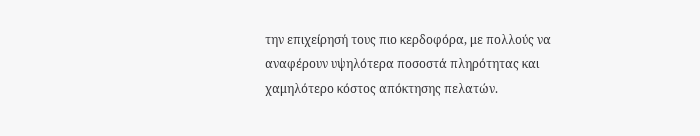την επιχείρησή τους πιο κερδοφόρα, με πολλούς να αναφέρουν υψηλότερα ποσοστά πληρότητας και χαμηλότερο κόστος απόκτησης πελατών.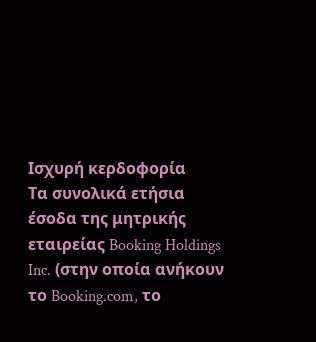Ισχυρή κερδοφορία
Τα συνολικά ετήσια έσοδα της μητρικής εταιρείας Booking Holdings Inc. (στην οποία ανήκουν το Booking.com, το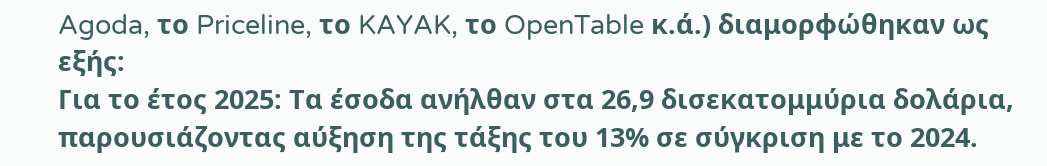Agoda, το Priceline, το KAYAK, το OpenTable κ.ά.) διαμορφώθηκαν ως εξής:
Για το έτος 2025: Τα έσοδα ανήλθαν στα 26,9 δισεκατομμύρια δολάρια, παρουσιάζοντας αύξηση της τάξης του 13% σε σύγκριση με το 2024.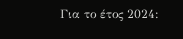Για το έτος 2024: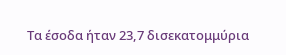Τα έσοδα ήταν 23,7 δισεκατομμύρια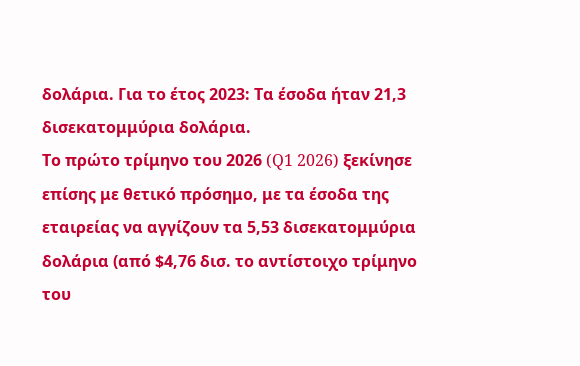δολάρια. Για το έτος 2023: Τα έσοδα ήταν 21,3 δισεκατομμύρια δολάρια.
Το πρώτο τρίμηνο του 2026 (Q1 2026) ξεκίνησε επίσης με θετικό πρόσημο, με τα έσοδα της εταιρείας να αγγίζουν τα 5,53 δισεκατομμύρια δολάρια (από $4,76 δισ. το αντίστοιχο τρίμηνο του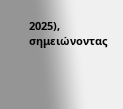2025), σημειώνοντας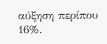αύξηση περίπου 16%.